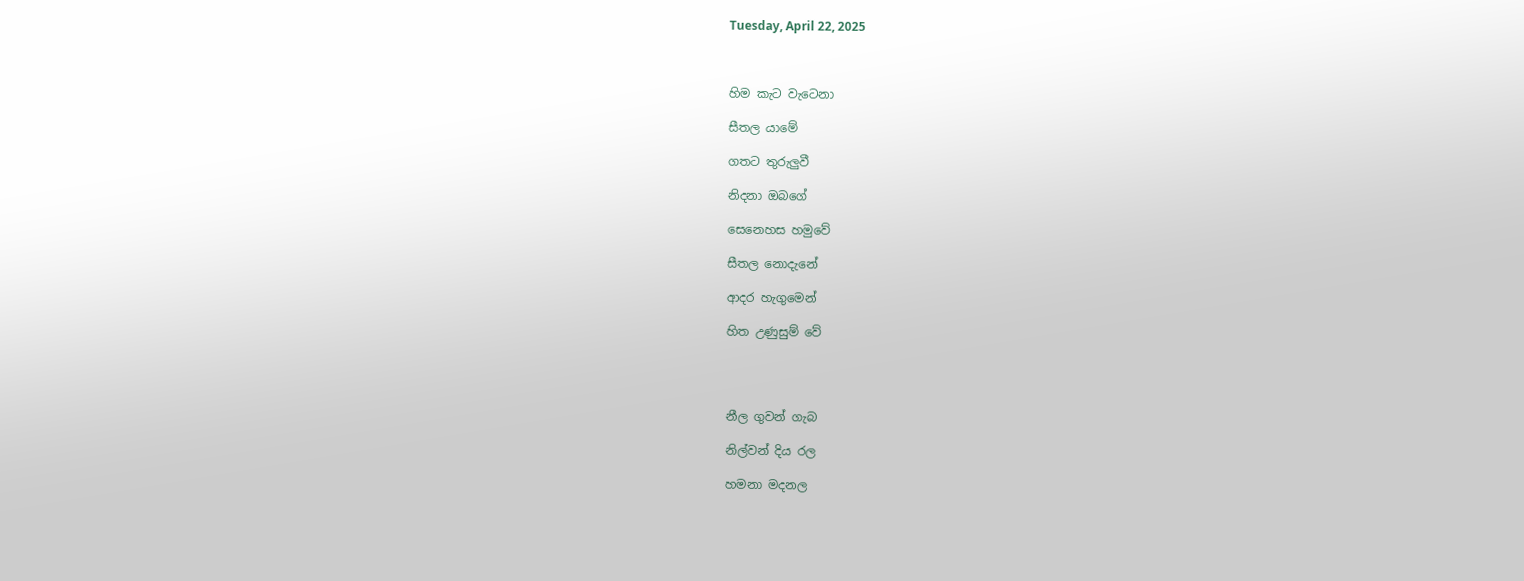Tuesday, April 22, 2025



හිම කැට වැටෙනා

සීතල යාමේ

ගතට තුරුලුවී

නිදනා ඔබගේ

සෙනෙහස හමුවේ

සීතල නොදැනේ‍

ආදර හැගුමෙන්

හිත උණුසුම් වේ




නීල ගුවන් ගැබ

නිල්වන් දිය රල

හමනා මදනල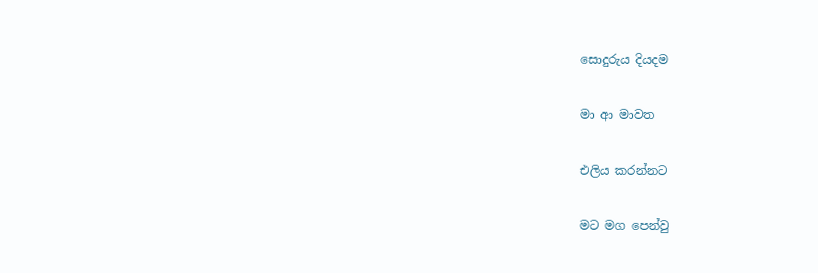සොදුරුය දියදම

මා ආ මාවත

එලිය කරන්නට

මට මග පෙන්වු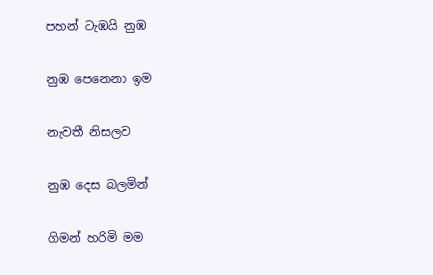පහන් ටැඹයි නුඹ

නුඹ පෙනෙනා ඉම

නැවතී නිසලව

නුඹ දෙස බලමින්

ගිමන් හරිමි මම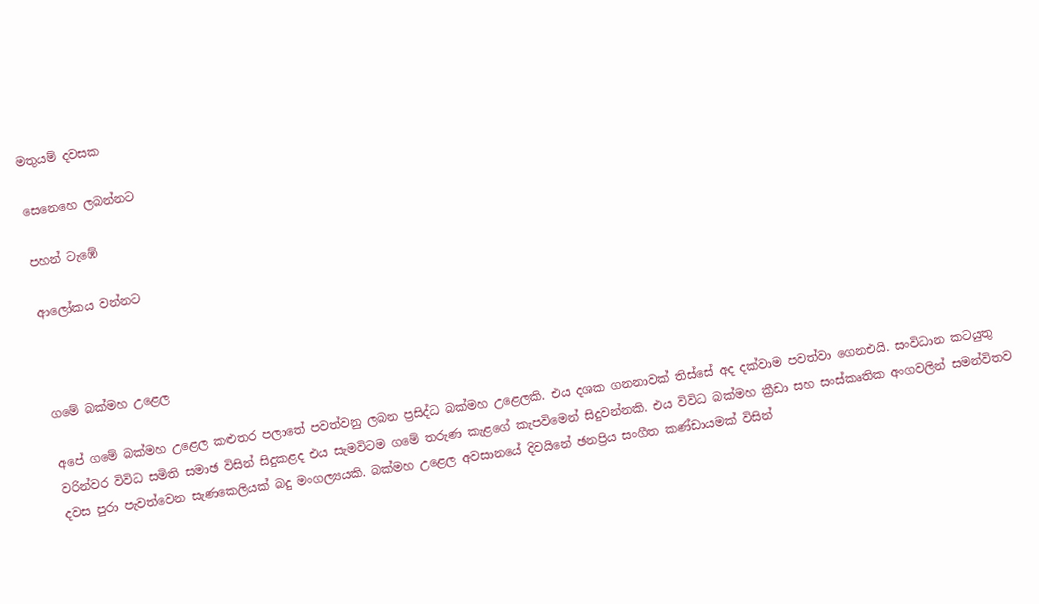මතුයම් දවසක

සෙනෙහෙ ලබන්නට

පහන් ටැඹේ

ආලෝකය වන්නට



ගමේ බක්මහ උළෙල

අපේ ගමේ බක්මහ උළෙල කළුතර පලාතේ පවත්වනු ලබන ප්‍රසිද්ධ බක්මහ උළෙලකි. එය දශක ගනනාවක් තිස්සේ අද දක්වාම පවත්වා ගෙනඑයි. සංවිධාන කටයුතු වරින්වර විවිධ සමිති සමාඡ විසින් සිදුකළද එය සැමවිටම ගමේ තරුණ කැළගේ කැපවිමෙන් සිදුවන්නකි. එය විවිධ බක්මහ ක්‍රීඩා සහ සංස්කෘතික අංගවලින් සමන්විතව දවස පුරා පැවත්වෙන සැණකෙලියක් බදු මංගල්‍යයකි. බක්මහ උළෙල අවසානයේ දිවයිනේ ඡනප්‍රිය සංගීත කණ්ඩායමක් විසින්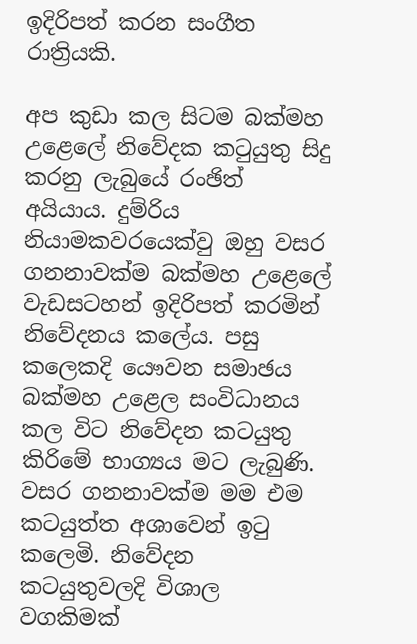ඉදිරිපත් කරන සංගීත රාත්‍රියකි.

අප කුඩා කල සිටම බක්මහ උළෙලේ නිවේදක කටුයුතු සිදු කරනු ලැබුයේ රංඡිත් අයියාය. දුම්රිය නියාමකවරයෙක්වු ඔහු වසර ගනනාවක්ම බක්මහ උළෙලේ වැඩසටහන් ඉදිරිපත් කරමින් නිවේදනය කලේය. පසු කලෙකදි යෞවන සමාඡය බක්මහ උළෙල සංවිධානය කල විට නිවේදන කටයුතු කිරිමේ භාග්‍යය මට ලැබුණි. වසර ගනනාවක්ම මම එම කටයුත්ත අශාවෙන් ඉටු කලෙමි. නිවේදන කටයුතුවලදි විශාල වගකිමක්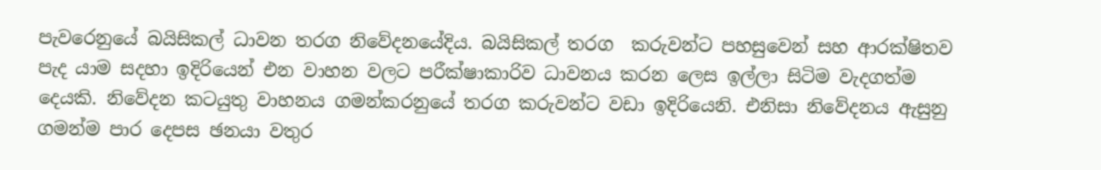පැවරෙනුයේ බයිසිකල් ධාවන තරග නිවේදනයේදිය‍. බයිසිකල් තරග  කරුවන්ට පහසුවෙන් සහ ආරක්ෂිතව පැද යාම සදහා ඉදිරියෙන් එන වාහන වලට පරී‍ක්ෂාකාරිව ධාවනය කරන ලෙස ඉල්ලා සිටිම වැදගත්ම දෙයකි. නිවේදන කටයුතු වාහනය ගමන්කරනුයේ තරග කරුවන්ට වඩා ඉදිරියෙනි. එනිසා නිවේදනය ඇසුනු ගමන්ම පාර දෙපස ඡනයා වතුර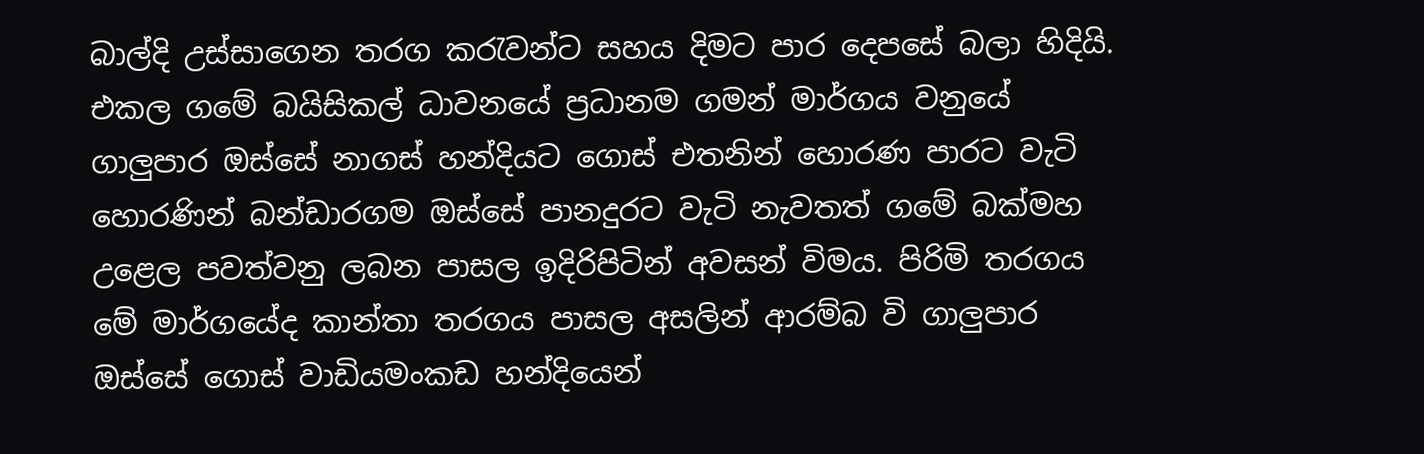බාල්දි උස්සාගෙන තරග කරැවන්ට සහය දිමට පාර දෙපසේ බලා හිදියි. එකල ගමේ බයිසිකල් ධාවනයේ ප්‍රධානම ගමන් මාර්ගය වනුයේ ගාලුපාර ඔස්සේ නාගස් හන්දියට ගොස් එතනින් හොරණ පාරට වැටි හොරණින් බන්ඩාරගම ඔස්සේ පානදුරට වැටි නැවතත් ගමේ බක්මහ උළෙල පවත්වනු ලබන පාසල ඉදිරිපිටින් අවසන් විමය. පිරිමි තරගය මේ මාර්ගයේද කාන්තා තරගය පාසල අසලින් ආරම්බ වි ගාලුපාර ඔස්සේ ගොස් වාඩියමංකඩ හන්දියෙන්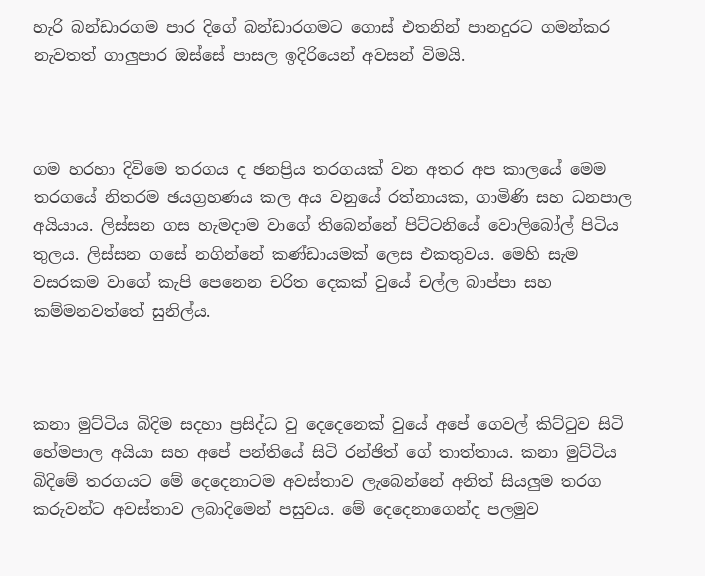හැරි බන්ඩාරගම පාර දිගේ බන්ඩාරගමට ගොස් එතනින් පානදුරට ගමන්කර නැවතත් ගාලුපාර ඔස්සේ පාසල ඉදිරියෙන් අවසන් විමයි.



ගම හරහා දිවිමෙ තරගය ද ඡනප්‍රිය තරගයක් වන අතර අප කාලයේ මෙම තරගයේ නිතරම ඡයග්‍රහණය කල අය වනුයේ රත්නායක, ගාමිණි සහ ධනපාල අයියාය. ලිස්සන ගස හැමදාම වාගේ තිබෙන්නේ පිට්ටනියේ වොලිබෝල් පිටිය තුලය. ලිස්සන ගසේ නගින්නේ කණ්ඩායමක් ලෙස එකතුවය. මෙහි සැම වසරකම වාගේ කැපි පෙනෙන චරිත දෙකක් වුයේ චල්ල බාප්පා සහ කම්මනවත්තේ සුනිල්ය.



කනා මුට්ටිය බිදිම සදහා ප්‍රසිද්ධ වු දෙදෙනෙක් වුයේ අපේ ගෙවල් කිට්ටුව සිටි හේමපාල අයියා සහ අපේ පන්ති‍යේ සිටි රන්ඡිත් ගේ තාත්තාය. කනා මුට්ටිය බිදිමේ තරගයට මේ දෙදෙනාටම අවස්තාව ලැබෙන්නේ අනිත් සියලුම තරග කරුවන්ට අවස්තාව ලබාදිමෙන් පසුවය. මේ දෙදෙනාගෙන්ද පලමුව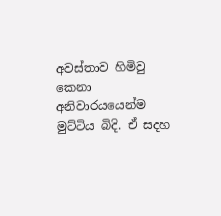අවස්තාව හිමිවු කෙ‍නා  අනිවාරයයෙන්ම මුට්ටිය බිදි. ඒ සදහ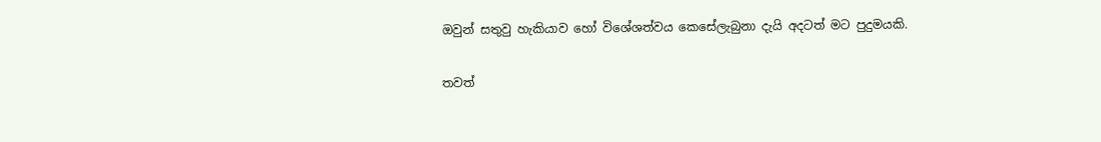ඔවුන් සතුවු හැකියාව හෝ විශේශත්වය කෙසේලැබුනා දැයි අදටත් මට පුදුමයකි.

තවත්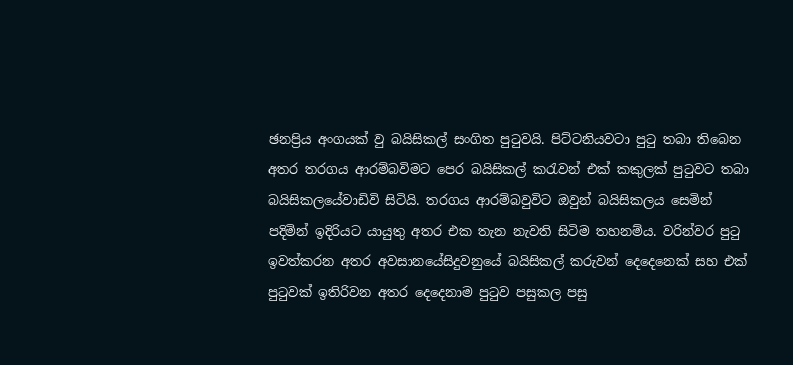ඡනප්‍රිය අංගයක් වු බයිසිකල් සංගිත පුටුවයි. පිට්ටනියවට‍ා පුටු තබා තිබෙන අතර තරගය ආරම්බවිමට පෙර බයිසිකල් කරැවන් එක් කකුලක් පුටුවට තබා බයිසිකලයේවාඩිවි සිටියි. තරගය ආරම්බවුවිට ඔවුන් බයිසිකලය සෙමින් පදිමින් ඉදිරියට යායුතු අතර එක තැන නැවති සිටිම තහනම්ය. වරින්වර පුටු ඉවත්කරන අතර අවසානයේසිදුවනුයේ බයිසිකල් කරුවන් දෙදෙනෙක් සහ එක් පුටුවක් ඉතිරිවන අතර දෙදෙනාම පුටුව පසුකල පසු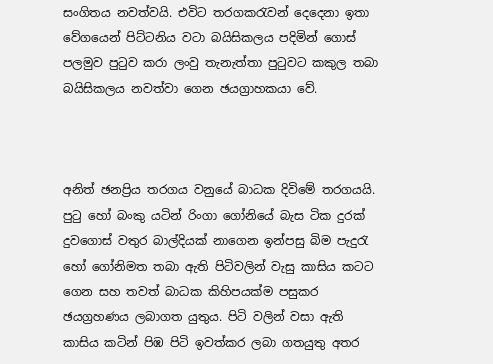සංගිතය නවත්වයි. එවිට තරගකරැවන් දෙදෙනා ඉතා වේගයෙන් පිට්ටනිය වටා බයිසිකලය පදිමින් ගොස් පලමුව පුටුව කරා ලංවු තැනැත්තා පුටුවට කකුල තබා බයිසිකලය නවත්වා ගෙන ඡයග්‍රාහකයා වේ.



අනිත් ඡනප්‍රිය තරගය වනුයේ බාධක දිවිමේ තරගයයි. පුටු හෝ බංකු යටින් රිංගා ගෝනියේ බැස ටික දුරක් දුවගොස් වතුර බාල්දියක් නාගෙන ඉන්පසු බිම පැදුරැ හෝ ගෝනිමත තබා ඇති පිටිවලින් වැසු කාසිය කට‍ට ගෙන සහ තවත් බාධක කිහිපයක්ම පසුකර ඡයග්‍රහණය ලබාගත යුතුය. පිටි වලින් වසා ඇති කාසිය කටින් පිඹ පිටි ඉවත්කර ලබා ගතයුතු අතර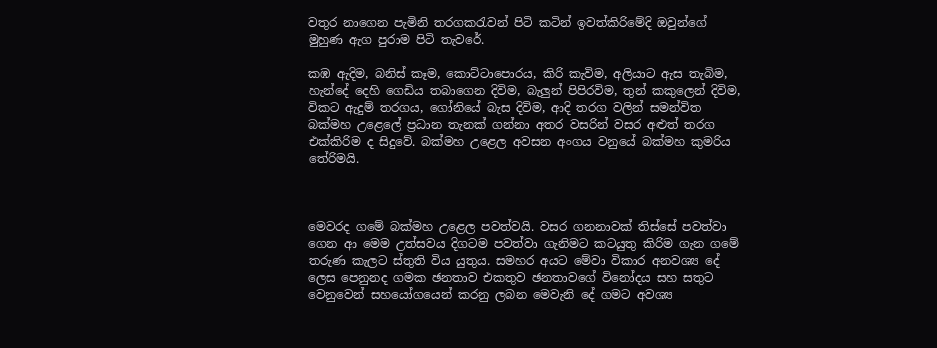වතුර නාගෙන පැමිනි තරගකරැවන් පිටි කටින් ඉවත්කිරිමේදි ඔවුන්ගේ මුහුණ ඇග පුරාම පිටි තැවරේ.

කඹ ඇදිම, බනිස් කෑම, කොට්ටාපොරය, කිරි කැවිම, අලියාට ඇස තැබිම, හැන්දේ දෙහි ගෙඩිය තබාගෙන දිවිම, බැලුන් පිපිරවිම, තුන් කකුලෙන් දිවිම, විකට ඇදුම් තරගය, ගෝනියේ බැස දිවිම, ආදි තරග වලින් සමන්විත බක්මහ උළෙලේ ප්‍රධාන තැනක් ගන්නා අතර වසරින් වසර අළුත් තරග එක්කිරිම ද සිදුවේ. බක්මහ උළෙල අවසන අංගය වනුයේ බක්මහ කුමරිය තේරිමයි.



මෙවරද ගමේ බක්මහ උළෙල පවත්වයි. වසර ගනනාවක් තිස්සේ පවත්වා ගෙන ආ මෙම උත්සවය දිගටම පවත්වා ගැනිමට කටයුතු කිරිම ගැන ගමේ තරුණ කැලට ස්තුති විය යුතුය. සමහර අයට මේවා විකාර අනවශ්‍ය දේ ලෙස පෙනුනද ගමක ඡනතාව එකතුව ඡනතාවගේ විනෝදය සහ සතුට වෙනුවෙන් සහයෝගයෙන් කරනු ලබන මෙවැනි දේ ගමට අවශ්‍ය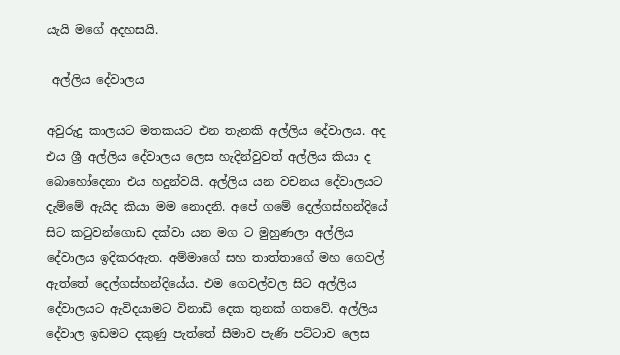යැයි මගේ අදහසයි.

 අල්ලිය දේවාලය

අවුරුදු කාලයට මතකයට එන තැනකි අල්ලිය දේවාලය. අද එය ශ්‍රී අල්ලිය දේවාලය ලෙස හැදින්වුවත් අල්ලිය කියා ද බොහෝදෙනා එය හදුන්වයි. අල්ලිය යන වචනය දේවාලයට දැම්මේ ඇයිද කියා මම නොදනි. අපේ ගමේ දෙල්ගස්හන්දියේ සිට කටුවන්ගොඩ දක්වා යන මග ට මුහුණලා අල්ලිය දේවාලය ඉදිකරඇත. අම්මාගේ සහ තාත්තාගේ මහ ගෙවල් ඇත්තේ දෙල්ගස්හන්දියේය. එම ගෙවල්වල සිට අල්ලිය දේවාලයට ඇවිදයාමට විනාඩි දෙක තුනක් ගතවේ. අල්ලිය දේවාල ඉඩමට දකුණු පැත්තේ සීමාව පැණි පට්ටාව ලෙස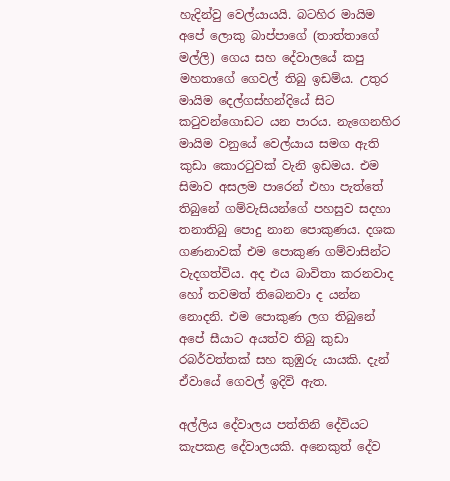හැදින්වු වෙල්යායයි. බටහිර මායිම අපේ ‍ලොකු බාප්පාගේ (තාත්තාගේ මල්ලි) ගෙය සහ දේවාලයේ කපු මහතාගේ ගෙවල් තිබු ඉඩම්ය. උතුර මායිම දෙල්ගස්හන්දියේ සිට කටුවන්ගොඩට යන පාරය‍. නැගෙනහිර මායිම වනුයේ වෙල්යාය සමග ඇති කුඩා කොරටුවක් වැනි ඉඩමය. එම සිමාව අසලම පාරෙන් එහා පැත්තේ තිබුනේ ගම්වැසියන්ගේ පහසුව සදහා තනාතිබු පොදු නාන පොකුණය. දශක ගණනාවක් එම පොකුණ ගම්වාසින්ට වැදගත්විය. අද එය බාවිතා කරනවාද හෝ තවමත් තිබෙනවා ද යන්න නොදනි. එම පොකුණ ලග තිබුනේ අපේ සීයාට අයත්ව තිබු කුඩා රබර්වත්තක් සහ කුඹුරු යායකි. දැන් ඒවායේ ගෙවල් ඉදිවි ඇත.

අල්ලිය දේවාලය පත්තිනි දේවියට කැපකළ දේවාලයකි. අනෙකුත් දේව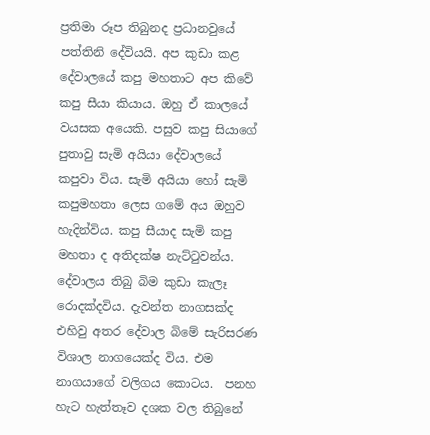ප්‍රතිමා රූප තිබුනද ප්‍රධානවුයේ පත්තිනි දේවියයි. අප කුඩා කළ දේවාලයේ කපු මහතාට අප කිවේ කපු සීයා කියාය. ඔහු ඒ කාලයේ වයසක අයෙකි. පසුව කපු සියාගේ පුතාවු සැමි අයියා දේවාලයේ කපුවා විය. සැමි අයියා හෝ සැමි කපුමහතා ලෙස ගමේ අය ඔහුව හැදින්විය. කපු සීයාද සැමි කපු මහතා ද අතිදක්ෂ නැට්‍ටුවන්ය. දේවාලය තිබු බිම කුඩා කැලෑ රොදක්දවිය. දැවන්ත නාගසක්ද එහිවු අතර දේවාල බිමේ සැරිසරණ විශාල නාගයෙක්ද විය. එම නාගයාගේ වලිගය කොටය.  පනහ හැට හැත්තෑව දශක වල තිබුනේ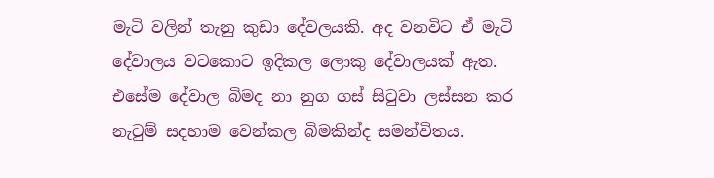මැටි වලින් තැනු කුඩා දේවලයකි. අද වනවිට ඒ මැටි දේවාලය වටකොට ඉදිකල ලොකු දේවාලයක් ඇත. එසේම දේවාල බිමද නා නුග ගස් සිටුවා ලස්සන කර නැටුම් සදහාම වෙන්කල බිමකින්ද සමන්විතය.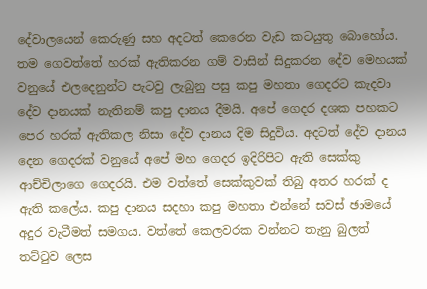දේවාලයෙන් කෙරුණු සහ අදටත් කෙරෙන වැඩ කටයුතු බොහෝය. තම ගෙවත්තේ හරක් ඇතිකරන ගම් වාසින් සිදුකරන දේව මෙහයක් වනුයේ එලදෙනුන්ට පැටවු ලැබුනු පසු කපු මහතා ගෙදරට කැදවා දේව දානයක් නැතිනම් කපු දානය දීමයි. අපේ ගෙදර දශක පහකට පෙර හරක් ඇතිකල නිසා දේව දානය දිම සිදුවිය. අදටත් දේව දානය දෙන ගෙදරක් වනුයේ අපේ මහ ගෙදර ඉදිරිපිට ඇති සෙක්කු ආච්චිලාග‍ෙ ගෙදරයි. එම වත්තේ සෙක්කුවක් තිබු අතර හරක් ද ඇති කලේය. කපු දානය සදහා කපු මහතා එන්නේ සවස් ඡාමයේ අදුර වැටීමත් සමගය. වත්තේ කෙලවරක වන්නට තැනු බුලත් තට්ටුව ලෙස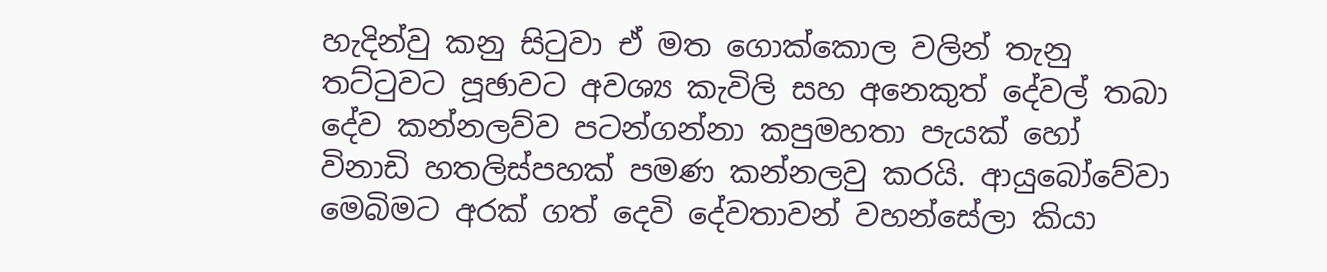හැදින්වු කනු සිටුවා ඒ මත ගොක්කොල වලින් තැනු තට්ටුවට පූඡාවට අවශ්‍ය කැවිලි සහ අනෙකුත් දේවල් තබා දේව කන්නලව්ව පටන්ගන්නා කපුමහතා පැයක් හෝ විනාඩි හතලිස්පහක් පමණ කන්නලවු කරයි. ආයුබෝවේවා මෙබිමට අරක් ගත් දෙවි දේවතාවන් වහන්සේලා කියා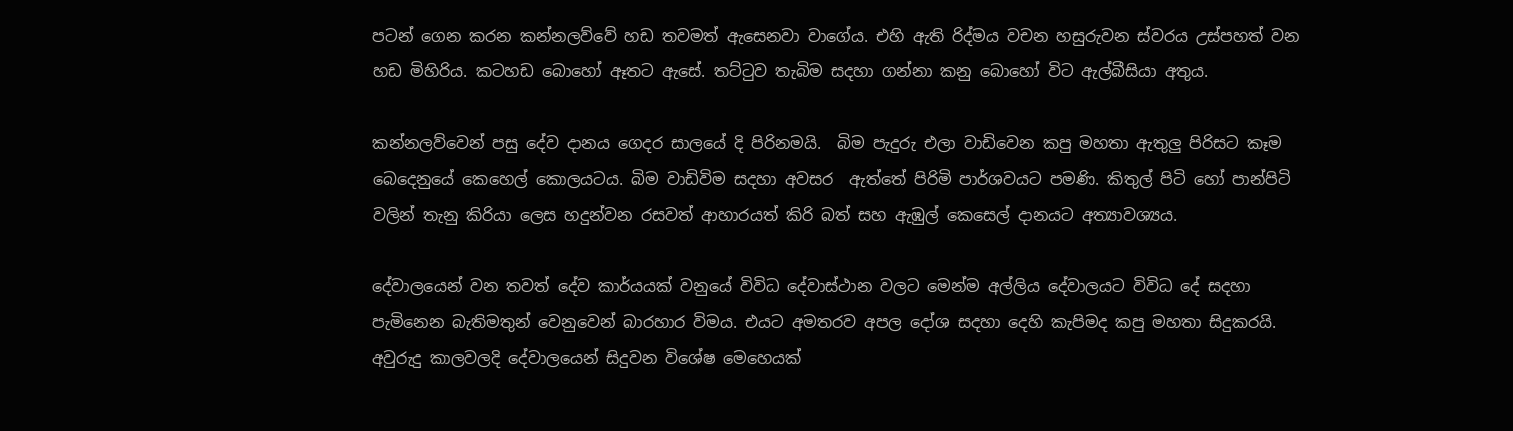පටන් ගෙන කරන කන්නලව්වේ හඩ තවමත් ඇසෙනවා වාගේය. එහි ඇති රිද්මය වචන හසුරුවන ස්වරය උස්පහත් වන හඩ මිහිරිය. කටහඩ බොහෝ ඈතට ඇසේ. තට්ටුව තැබිම සදහා ගන්නා කනු බොහෝ විට ඇල්බීසියා අතුය.

කන්නලව්වෙන් පසු දේව දානය ගෙදර සාලයේ දි පිරිනමයි.  බිම පැදුරු එලා වාඩිවෙන කපු මහතා ඇතුලු පිරිසට කෑම බෙදෙනුයේ කෙහෙල් කොලයටය. බිම වාඩිවිම සදහා අවසර  ඇත්තේ පිරිමි පාර්ශවයට පමණි. කිතුල් පිටි හෝ පාන්පිටි වලින් තැනු කිරියා ලෙස හදුන්වන රසවත් ආහාරයත් කිරි බත් සහ ඇඹුල් කෙසෙල් දානයට අත්‍යාවශ්‍යය.

දේවාලයෙන් වන තවත් දේව කාර්යයක් වනුයේ විවිධ දේවාස්ථාන වලට මෙන්ම අල්ලිය දේවාලයට විවිධ දේ සදහා පැමිනෙන බැතිමතුන් වෙනුවෙන් බාරහාර විමය. එයට අමතරව අපල දෝශ සදහා දෙහි කැපිමද කපු මහතා සිදුකරයි. අවුරුදු කාලවලදි දේවාලයෙන් සිදුවන විශේෂ මෙහෙයක්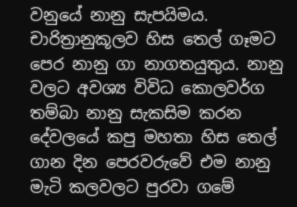වනුයේ නානු සැපයිමය. චාරිත්‍රානුකූලව හිස තෙල් ගෑමට පෙර නානු ගා නාගතයුතුය. නානු වලට අවශ්‍ය විවිධ කොලවර්ග තම්බා නානු සැකසිම කරන  දේවලයේ කපු මහතා හිස තෙල් ගාන දින පෙරවරුවේ එම නානු මැටි කලවලට පුරවා ගමේ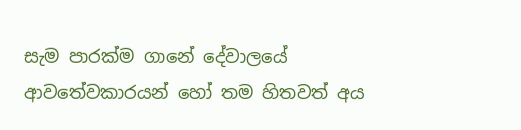සැම පාරක්ම ගානේ දේවාලයේ ආවතේවකාරයන් හෝ තම හිතවත් අය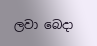ලවා බෙදා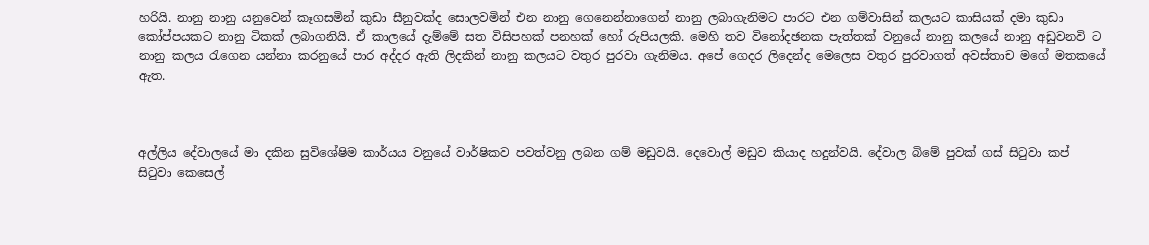හරියි. නානු නානු යනුවෙන් කෑගසමින් කුඩා සීනුවක්ද සොලවමින් එන නානු ගෙනෙන්නාගෙන් නානු ලබාගැනිමට පාරට එන ගම්වාසින් කලයට කාසියක් දමා කුඩා කෝප්පයකට නානු ටිකක් ලබාගනියි. ඒ කාලයේ දැම්මේ සත විසිපහක් පනහක් හෝ රුපියලකි. මෙහි තව විනෝදඡනක පැත්තක් වනුයේ නානු කලයේ නානු අඩුවනවි ට නානු කලය රැගෙන යන්නා කරනුයේ පාර අද්දර ඇති ලිදකින් නානු කලයට වතුර පුරවා ගැනිමය. අපේ ගෙදර ලිදෙන්ද මෙලෙස වතුර පුරවාගත් අවස්තාච මගේ මතකයේ ඇත.



අල්ලිය දේවාලයේ මා දකින සුවිශේෂිම කාර්යය වනුයේ වාර්ෂිකව පවත්වනු ලබන ගම් මඩුවයි. දෙවොල් මඩුව කියාද හදුන්වයි. දේවාල බිමේ පුවක් ගස් සිටුවා කප් සිටුවා කෙසෙල්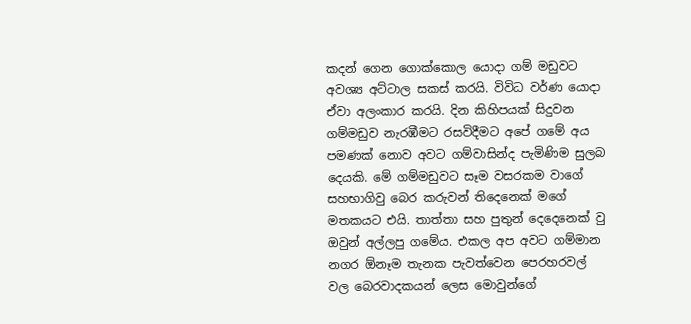කදන් ගෙන ගොක්කොල යොදා ගම් මඩුවට අවශ්‍ය අට්ට‍ාල සකස් කරයි. විවිධ වර්ණ යොදා ඒවා අලංකාර කරයි. දින කිහිපයක් සිදුවන ගම්මඩුව නැරඹීමට රසවිදීමට අපේ ගමේ අය පමණක් නොව අවට ගම්වාසින්ද පැමිණිම සුලබ දෙයකි. මේ ගම්මඩුවට සෑම වසරකම වාගේ සහභාගිවු බෙර කරුවන් තිදෙනෙක් මගේ මතකයට එයි. තාත්තා සහ පුතුන් දෙදෙනෙක් වු ඔවුන් අල්ලපු ගමේය. එකල අප අවට ගම්මාන නගර ඕනෑම තැනක පැවත්වෙන පෙරහරවල් වල බෙරවාදකයන් ලෙස මොවුන්ගේ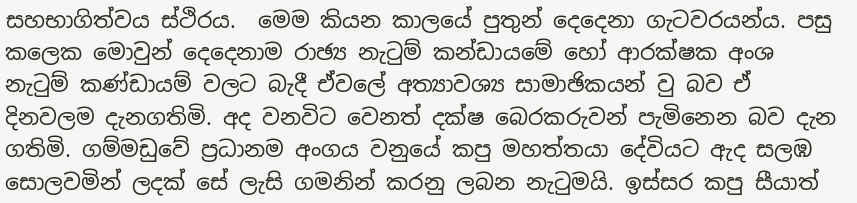සහභාගිත්වය ස්ථිරය.  මෙම කියන කාලයේ පුතුන් දෙදෙනා ගැටවරයන්ය. පසු කලෙක මොවුන් දෙදෙනාම රාඡ්‍ය නැටුම් කන්ඩායමේ හෝ ආරක්ෂක අංශ නැටුම් කණ්ඩායම් වලට බැදී ඒවලේ අත්‍යාවශ්‍ය සාමාඡිකයන් වු බව ඒ දිනවලම දැනගතිමි. අද වනවිට වෙනත් දක්ෂ බෙරකරුවන් පැමිනෙන බව දැන ගතිමි. ගම්මඩුවේ ප්‍රධානම අංගය වනුයේ කපු මහත්තයා දේවියට ඇද සලඹ සොලවමින් ලදක් සේ ලැසි ගමනින් කරනු ලබන නැටුමයි. ඉස්සර කපු සීයාත්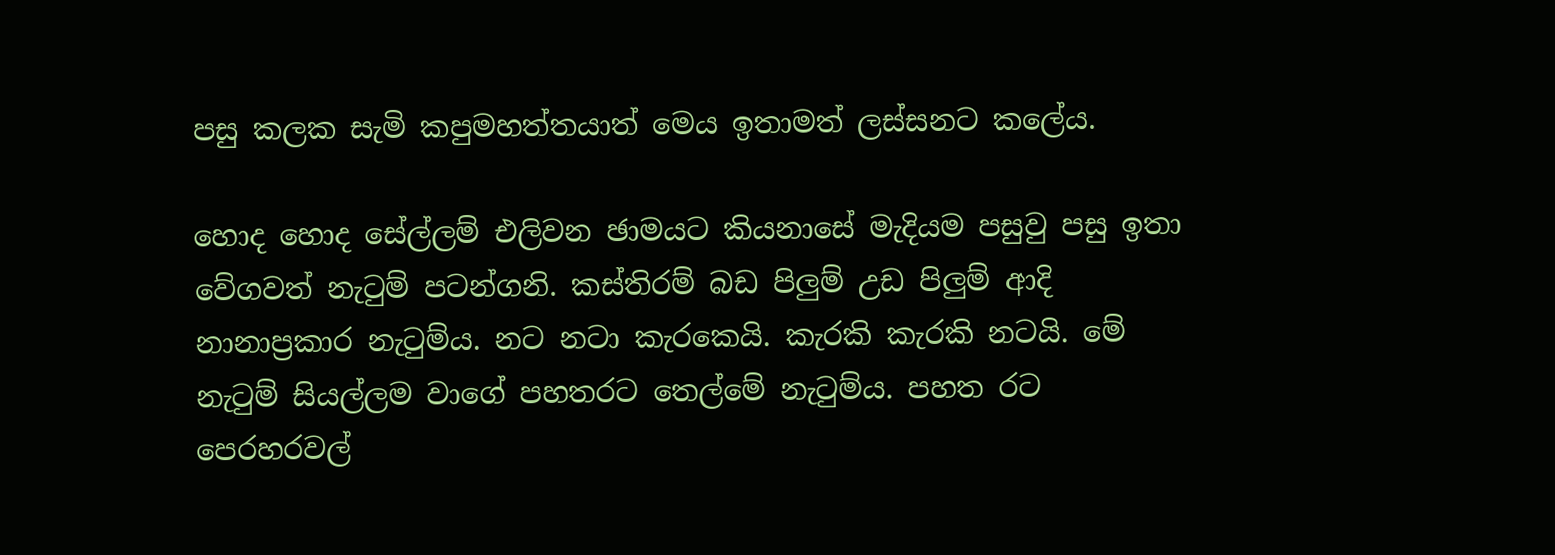පසු කලක සැමි කපුමහත්තයාත් මෙය ඉතාමත් ලස්සනට කලේය.

හොද හොද සේල්ලම් එලිවන ඡාමයට කියනාසේ මැදියම පසුවු පසු ඉතා වේගවත් නැටුම් පටන්ගනි. කස්තිරම් බඩ පිලුම් උඩ පිලුම් ආදි නානාප්‍රකාර නැටුම්ය. නට නට‍ා කැරකෙයි. කැරකි කැරකි නටයි. මේ නැටුම් සියල්ලම වාගේ පහතරට තෙල්මේ නැටුම්ය‍. පහත රට පෙරහරවල්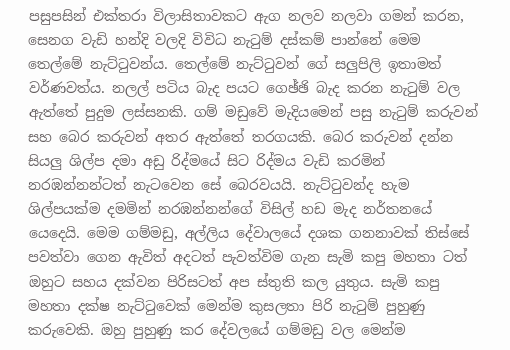පසුපසින් එක්තර‍ා විලාසිතාවකට ඇග නලව නලවා ගමන් කරන, සෙනග වැඩි හන්දි වලදි විවිධ නැටුම් දස්කම් පාන්නේ මෙම තෙල්මේ නැට්ටුවන්ය. තෙල්මේ නැට්ටුවන් ගේ සලුපිලි ඉතාමත් වර්ණවත්ය. නලල් පටිය බැද පයට ගෙඡ්ඡි බැද කරන නැටුම් වල ඇත්තේ පුදුම ලස්සනකි. ගම් මඩුවේ මැදියමෙන් පසු නැටුම් කරුවන් සහ බෙර කරුවන් අතර ඇත්තේ තරගයකි‍. බෙර කරුවන් දන්න සියලු ශිල්ප දමා අඩු රිද්මයේ සිට රිද්මය වැඩි කරමින් නරඹන්නන්ටත් නැටවෙන සේ බෙරවයයි. නැට්ටුවන්ද හැම ශිල්පයක්ම දමමින් නරඹන්න‍න්ගේ විසිල් හඩ මැද නර්තනයේ යෙදෙයි‍. මෙම ගම්මඩු, අල්ලිය දේවාලයේ දශක ගනනාවක් තිස්සේ පවත්වා ගෙන ඇවිත් අදටත් පැවත්විම ගැන සැමි කපු මහතා ටත් ඔහුට සහය දක්වන පිරිසටත් අප ස්තුති කල යුතුය. සැමි කපු මහතා දක්ෂ නැට්ටුවෙක් මෙන්ම ‍කුසලතා පිරි නැටුම් පුහුණු කරුවෙකි. ඔහු පුහුණු කර දේවලයේ ගම්මඩු වල මෙන්ම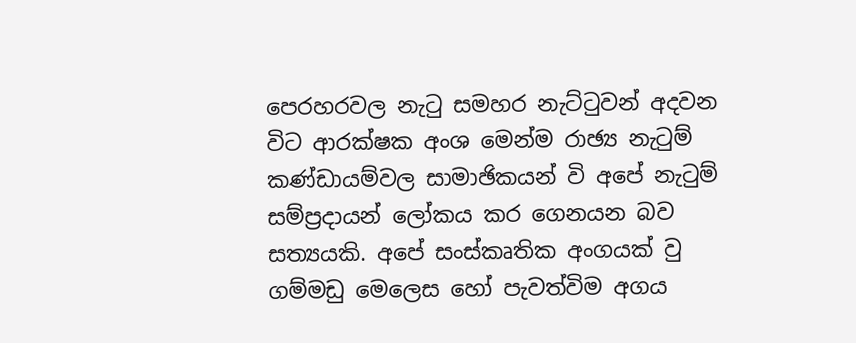පෙරහරවල නැටු සමහර නැට්ටුවන් අදවන වි‍ට ආරක්ෂක අංශ මෙන්ම රාඡ්‍ය නැටුම් කණ්ඩායම්වල සාමාඡිකයන් වි අපේ නැටුම් සම්ප්‍රදායන් ලෝකය කර ගෙනයන බව සත්‍යයකි. අපේ සංස්කෘතික අංගයක් වු ගම්මඩු මෙලෙස හෝ පැවත්විම අගය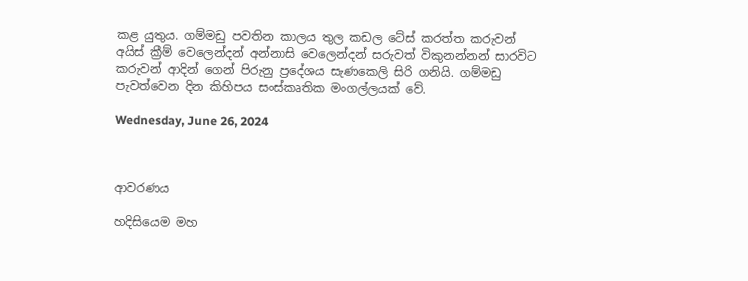කළ යුතුය. ගම්මඩු පවතින කාලය තුල කඩල ටේස් කරත්ත කරුවන් අයිස් ක්‍රීම් වෙලෙන්දන් අන්නාසි වෙලෙන්දන් සරුවත් විකුනන්නන් සාරවිට කරුවන් ආදින් ගෙන් පිරුනු ප්‍රදේශය සැණකෙලි සිරි ගනියි‍. ගම්මඩු පැවත්වෙන දින කිහිපය සංස්කෘතික මංගල්ලයක් වේ.

Wednesday, June 26, 2024



ආවරණය

හදිසියෙම මහ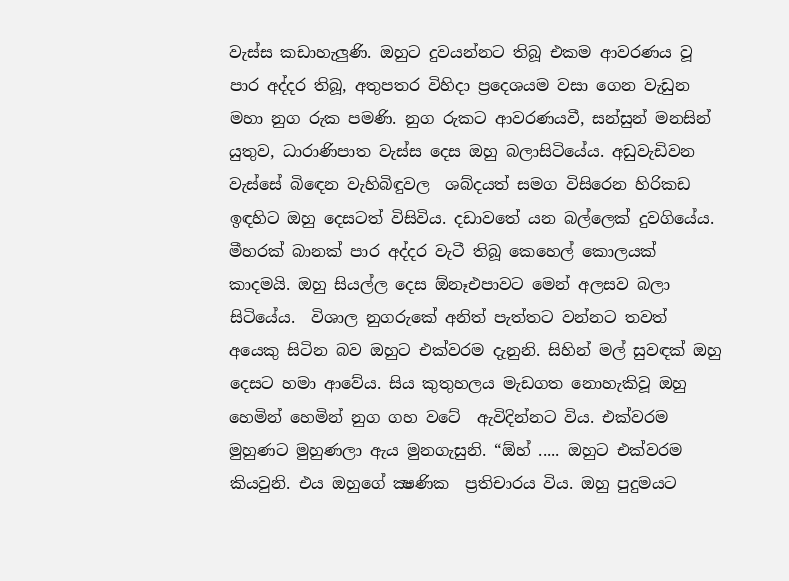වැස්ස කඩාහැලුණි. ඔහුට දුවයන්නට තිබූ එකම ආවරණය වූ පාර අද්දර තිබූ, අතුපතර විහිදා ප්‍රදෙශයම වසා ගෙන වැඩුන මහා නුග රුක පමණි. නුග රුකට ආවරණයවී, සන්සුන් මනසින් යුතුව, ධාරාණිපාත වැස්ස දෙස ඔහු බලාසිටියේය. අඩුවැඩිවන වැස්සේ බිඳෙන වැහිබිඳුවල  ශබ්දයත් සමග විසිරෙන හිරිකඩ ඉඳහිට ඔහු දෙසටත් විසිවිය. දඩාවතේ යන බල්ලෙක් දුවගියේය. මීහරක් බානක් පාර අද්දර වැටී තිබූ කෙහෙල් කොලයක් කාදමයි. ඔහු සියල්ල දෙස ඕනෑඑපාවට මෙන් අලසව බලා සිටියේය.  විශාල නුගරුකේ අනිත් පැත්තට වන්නට තවත් අයෙකු සිටින බව ඔහුට එක්වරම දැනුනි. සිහින් මල් සුවඳක් ඔහු දෙසට හමා ආවේය. සිය කුතුහලය මැඩගත නොහැකිවූ ඔහු හෙමින් හෙමින් නුග ගහ වටේ  ඇවිදින්නට විය. එක්වරම  මුහුණට මුහුණලා ඇය මුනගැසුනි. “ඕහ් ..... ඔහුට එක්වරම  කියවුනි. එය ඔහුගේ ක්‍ෂණික  ප්‍රතිචාරය විය. ඔහු පුදුමයට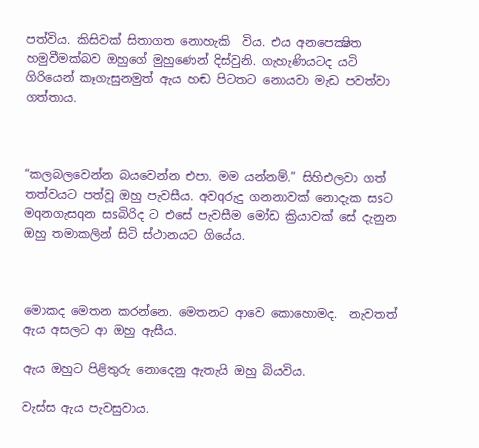පත්විය. කිසිවක් සිතාගත නොහැකි  විය. එය අනපෙක්‍ෂිත හමුවීමක්බව ඔහු‍ගේ මුහුණෙන් දිස්වුනි. ගැහැණියටද යටි ගිරියෙන් කෑගැසුනමුත් ඇය හඬ පිටතට නොයවා මැඩ පවත්වා ගත්තාය.



“කලබලවෙන්න බයවෙන්න එපා. මම යන්නම්.” සිහිඑලවා ගත් තත්වයට පත්වූ ඔහු පැවසීය. අවqරුදු ගනනාවක් නොදැක සsට මqනගැසqන සsබිරිද ට එසේ පැවසීම මෝඩ ක්‍රියාවක් සේ දැනුන   ඔහු තමාකලින් සිටි ස්ථානයට ගියේය.



මොකද මෙතන කරන්නෙ. මෙතනට ආවෙ කොහොමද.  නැවතත් ඇය අසලට ආ ඔහු ඇසීය.

ඇය ඔහුට පිළිතුරු නොදෙනු ඇතැයි ඔහු බියවිය.

වැස්ස ඇය පැවසුවාය.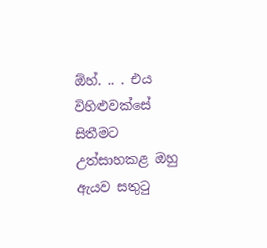ඕහ්. .. . එය විහිළුවක්සේ සිතීමට උත්සාහකළ ඔහු ඇයව සතුටු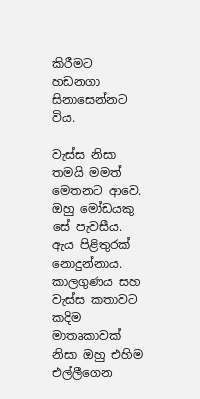කිරීමට හඩනගා සිනාසෙන්නට විය.

වැස්ස නිසා තමයි මමත් මෙතනට ආවෙ.  ඔහු මෝඩයකු සේ පැවසීය. ඇය පිළිතුරක් නොදුන්නාය. කාලගුණය සහ වැස්ස කතාවට කදිම මාතෘකාවක් නිසා ඔහු එහිම එල්ලීගෙන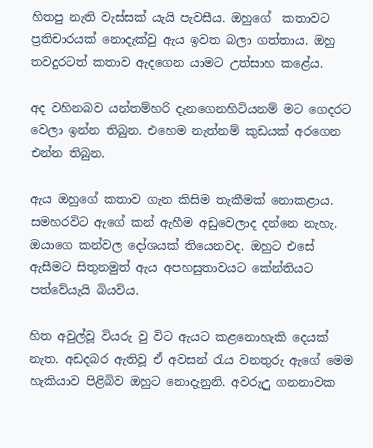හිතපු නැති වැස්සක් යැයි පැවසීය. ඔහුගේ  කතාවට  ප්‍රතිචාරයක් නොදැක්වු ඇය ඉවත බලා ගත්තාය. ඔහු තවදුරටත් කතාව ඇදගෙන යාමට උත්සාහ කළේය.

අද වහිනබව යන්තම්හරි දැනගෙනහිටියනම් මට ගෙදරට වෙලා ඉන්න තිබුන. එහෙම නැත්නම් කුඩයක් අරගෙන එන්න තිබුන.

ඇය ඔහුගේ කතාව ගැන කිසිම තැකීමක් නොකළාය. සමහරවිට ඇගේ කන් ඇහීම අඩුවෙලාද දන්නෙ නැහැ. ඔයාගෙ කන්වල දෝශයක් තියෙනවද. ඔහුට එසේ ඇසීමට සිතුනමුත් ඇය අපහසුතාවයට කේන්තියට පත්වේයැයි බියවිය.

හිත අවුල්වූ වියරු වු විට ඇයට කළනොහැකි දෙයක් නැත. අඩදබර ඇතිවූ ඒ අවසන් රැය වනතුරු ඇගේ මෙම හැකියාව පිළිබිව ඔහුට නොදැනුනි. අවරුඋු ගනනාවක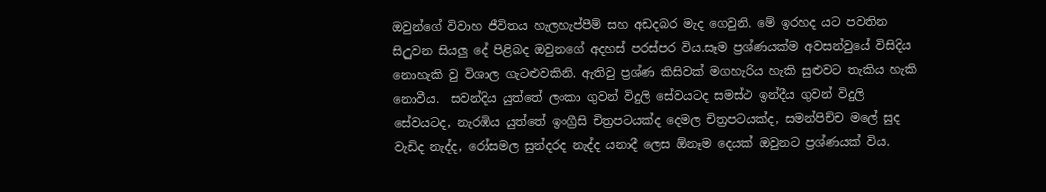ඔවුන්ගේ විවාහ ජීවිතය හැලහැප්පීම් සහ අඩදබර මැද ගෙවුනි. මේ ඉරහද යට පවතින සිඋුවන සියලු දේ පිළිබද ඔවුනගේ අදහස් පරස්පර විය.සෑම ප්‍රශ්ණයක්ම අවසන්වුයේ විසිදිය නොහැකි වු විශාල ගැටළුවකිනි. ඇතිවු ප්‍රශ්ණ කිසිවක් මගහැරිය හැකි සුළුවට තැකිය හැකි නොවීය.  සවන්දිය යුත්තේ ලංකා ගුවන් විදුලි සේවයටද සමස්ථ ඉන්දීය ගුවන් විදුලි සේවයටද, නැරඹිය යුත්තේ ඉංග්‍රීසි චිත්‍රපටයක්ද දෙමල චිත්‍රපටයක්ද, සමන්පිච්ච මලේ සුද වැඩිද නැද්ද, රෝසමල සුන්දරද නැද්ද යනාදී ලෙස ඕනෑම දෙයක් ඔවුනට ප්‍රශ්ණයක් විය.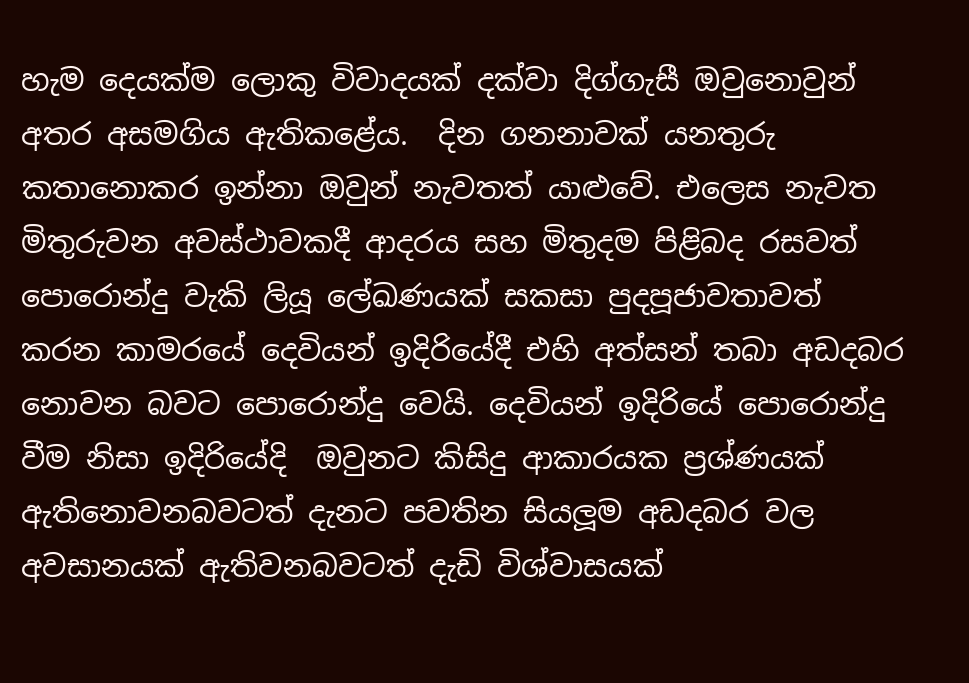හැම දෙයක්ම ලොකු විවාදයක් දක්වා දිග්ගැසී ඔවුනොවුන් අතර අසමගිය ඇතිකළේය.  දින ගනනාවක් යනතුරු කතානොකර ඉන්නා ඔවුන් නැවතත් යාළුවේ. එලෙස නැවත මිතුරුවන අවස්ථාවකදී ආදරය සහ මිතුදම පිළිබද රසවත් පොරොන්දු වැකි ලියූ ලේඛණයක් සකසා පුදපූජාවතාවත් කරන කාමරයේ දෙවියන් ඉදිරියේදී එහි අත්සන් තබා අඩදබර නොවන බවට පොරොන්දු වෙයි. දෙවියන් ඉදිරියේ පොරොන්දු වීම නිසා ඉදිරියේදි  ඔවුනට කිසිදු ආකාරයක ප්‍රශ්ණයක් ඇතිනොවනබවටත් දැනට පවතින සියලූම අඩදබර වල අවසානයක් ඇතිවනබවටත් දැඩි විශ්වාසයක්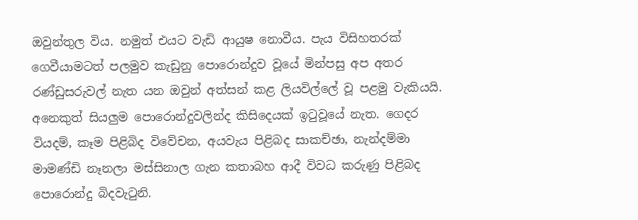ඔවුන්තුල විය. නමුත් එයට වැඩි ආයුෂ නොවීය. පැය විසිහතරක් ගෙවීයාමටත් පලමුව කැඩුනු පොරොන්දුව වූයේ මින්පසු අප අතර රණ්ඩුසරුවල් නැත යන ඔවුන් අත්සන් කළ ලියවිල්ලේ වූ පළමු වැකියයි.  අනෙකුත් සියලුම පොරොන්දුවලින්ද කිසිදෙයක් ඉටුවූයේ නැත. ගෙදර වියදම්, කෑම පිළිබිද විවේචන, අයවැය පිළිබද සාකච්ඡා, නැන්දම්මා මාමණ්ඩි නෑනලා මස්සිනාල ගැන කතාබහ ආදී විවධ කරුණු පිළිබද පොරොන්දු බිදවැටුනි.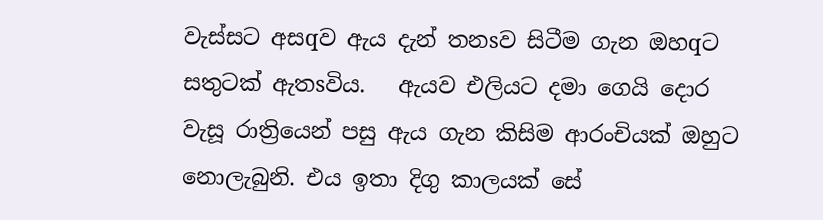වැස්සට අසqව ඇය දැන් තනsව සිටීම ගැන ඔහqට සතුටක් ඇතsවිය.   ඇයව එලියට දමා ගෙයි දොර වැසූ රාත්‍රියෙන් පසු ඇය ගැන කිසිම ආරංචියක් ඔහුට නොලැබුනි. එය ඉතා දිගු කාලයක් සේ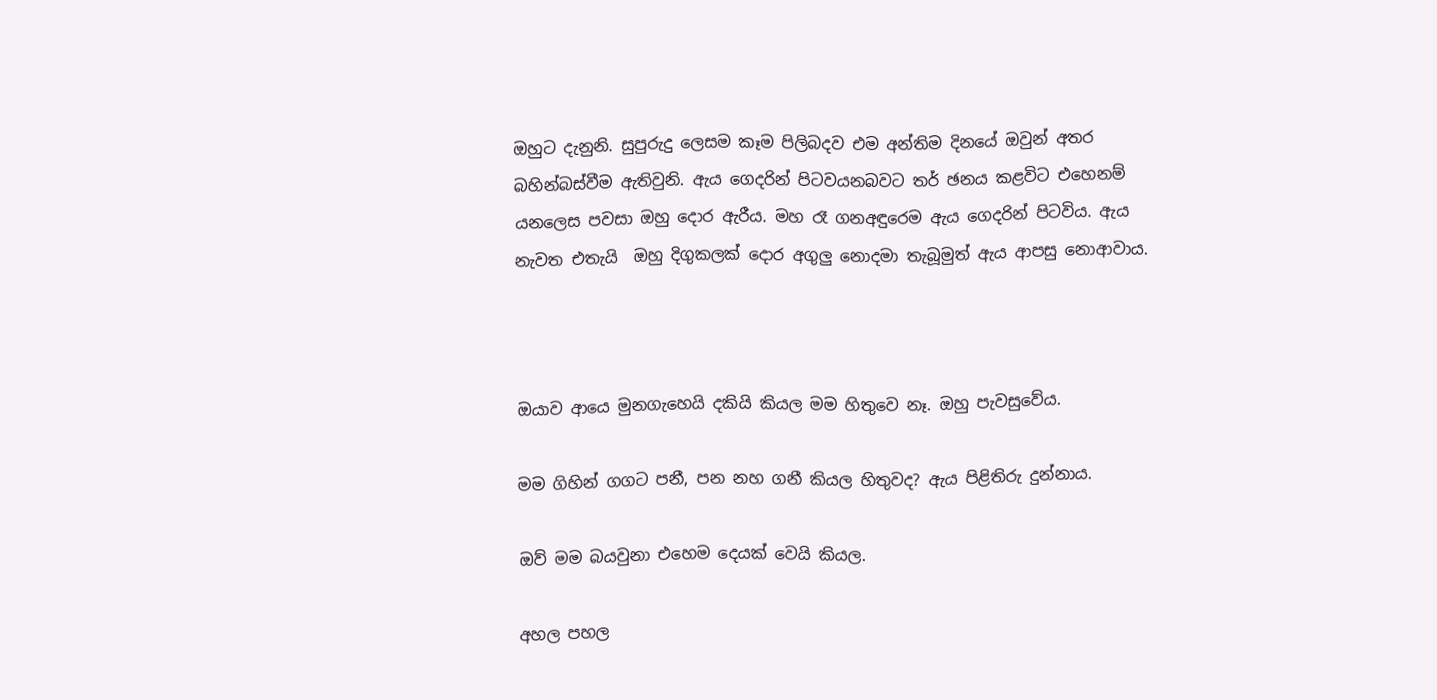ඔහුට දැනුනි. සුපුරුදු ලෙසම කෑම පිලිබදව එම අන්තිම දිනයේ ඔවුන් අතර බහින්බස්වීම ඇතිවුනි. ඇය ගෙදරින් පිටවයනබවට තර් ඡනය කළවිට එහෙනම් යනලෙස පවසා ඔහු දොර ඇරීය. මහ රෑ ගනඅඳුරෙම ඇය ගෙදරින් පිටවිය. ඇය නැවත එතැයි  ඔහු දිගුකලක් දොර අගුලු නොදමා තැබූමුත් ඇය ආපසු නොආවාය.



ඔයාව ආයෙ මුනගැහෙයි දකියි කියල මම හිතුවෙ නෑ. ඔහු පැවසුවේය.

මම ගිහින් ගගට පනී, පන නහ ගනී කියල හිතුවද? ඇය පිළිතිරු දුන්නාය.

ඔව් මම බයවුනා එහෙම දෙයක් වෙයි කියල.

අහල පහල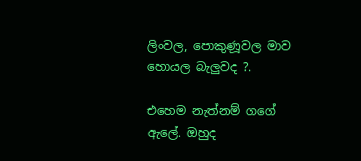ලිංවල, පොකුණූවල මාව හොයල බැලුවද ?.

එහෙම නැත්නම් ගගේ ඇලේ. ඔහුද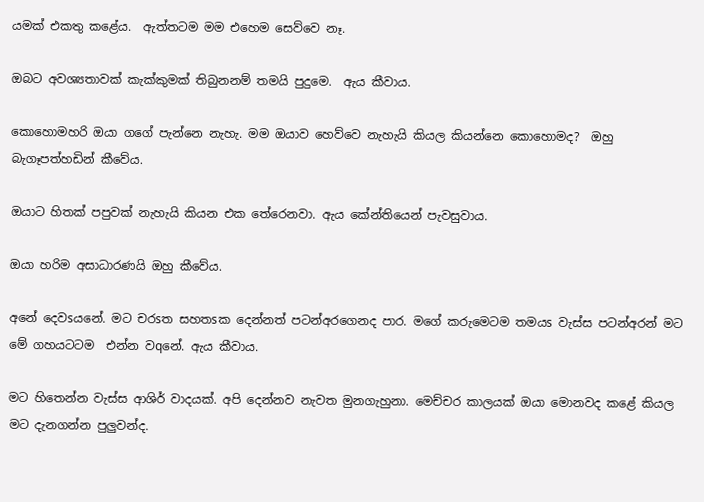යමක් එකතු කළේය.  ඇත්තටම මම එහෙම සෙව්වෙ නෑ.

ඔබට අවශ්‍යතාවක් කැක්කුමක් තිබුනනම් තමයි පුදුමෙ.  ඇය කීවාය.

කොහොමහරි ඔයා ගගේ පැන්නෙ නැහැ. මම ඔයාව හෙව්වෙ නැහැයි කියල කියන්නෙ කොහොමද?  ඔහු බැගෑපත්හඩින් කීවේය.

ඔයාට හිතක් පපුවක් නැහැයි කියන එක තේරෙනවා. ඇය කේන්තියෙන් පැවසුවාය.

ඔයා හරිම අසාධාරණයි ඔහු කීවේය.

අනේ දෙවsයනේ. මට චරsත සහතsක දෙන්නත් පටන්අරගෙනද පාර. මගේ කරුමෙටම තමයs වැස්ස පටන්අරන් මට මේ ගහයටටම  එන්න වqනේ. ඇය කීවාය.

මට හිතෙන්න වැස්ස ආශිර් වාදයක්. අපි දෙන්නව නැවත මුනගැහුනා. මෙච්චර කාලයක් ඔයා මොනවද කළේ කියල මට දැනගන්න පුලුවන්ද.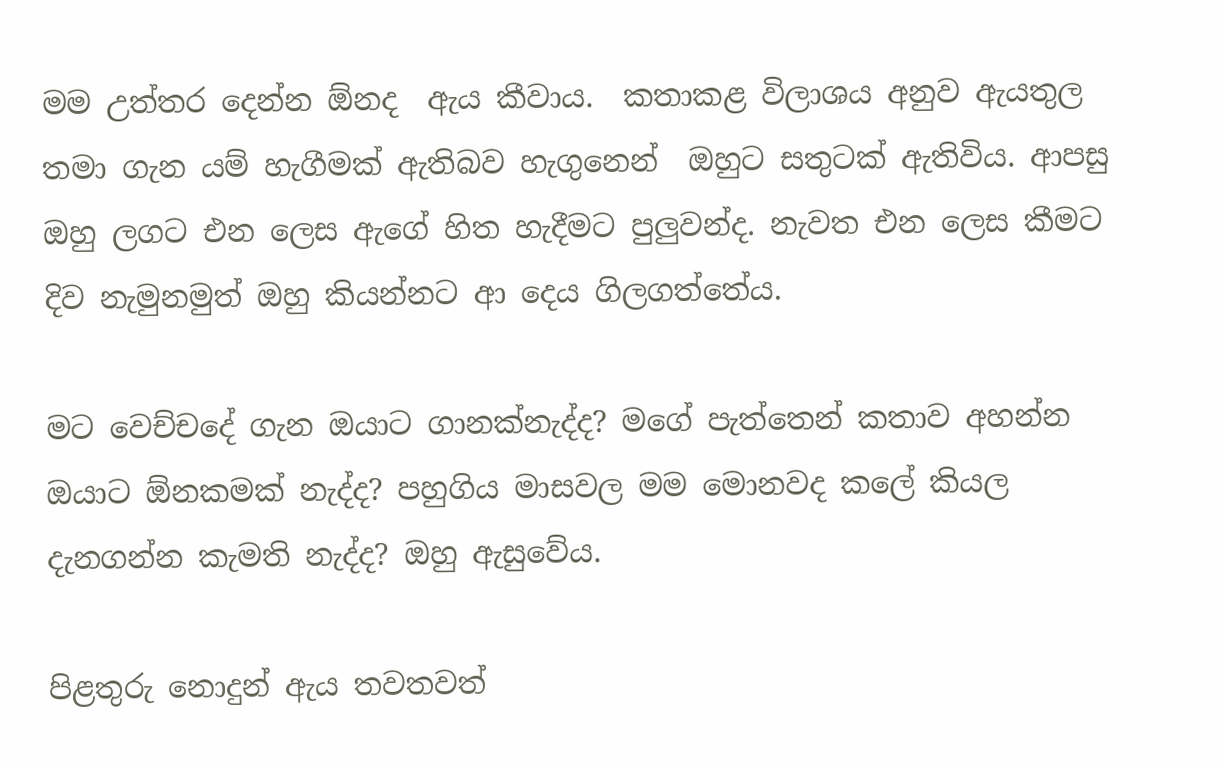මම උත්තර දෙන්න ඕනද  ඇය කීවාය.  කතාකළ විලාශය අනුව ඇයතුල තමා ගැන යම් හැගීමක් ඇතිබව හැගුනෙන්  ඔහුට සතුටක් ඇතිවිය. ආපසු ඔහු ලගට එන ලෙස ඇගේ හිත හැදීමට පුලුවන්ද. නැවත එන ලෙස කීමට දිව නැමුනමුත් ඔහු කියන්නට ආ දෙය ගිලගත්තේය.

මට වෙච්චදේ ගැන ඔයාට ගානක්නැද්ද? මගේ පැත්තෙන් කතාව අහන්න ඔයාට ඕනකමක් නැද්ද? පහුගිය මාසවල මම මොනවද කලේ කියල දැනගන්න කැමති නැද්ද? ඔහු ඇසුවේය.

පිළතුරු නොදුන් ඇය තවතවත්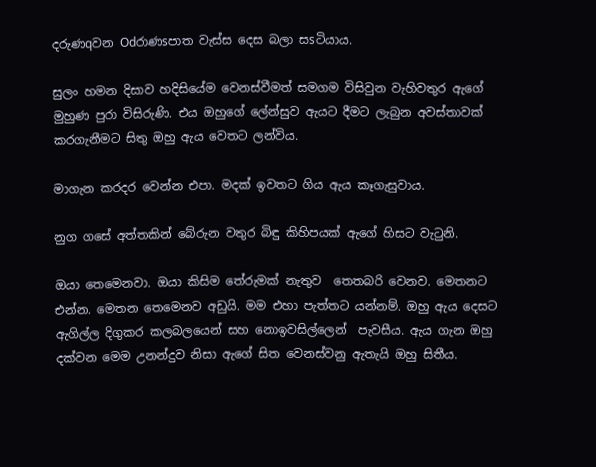දරුණqවන Odරාණsපාත වැස්ස දෙස බලා සsටියාය.

සුලං හමන දිසාව හදිසියේම වෙනස්වීමත් සමගම විසිවුන වැහිවතුර ඇගේ මුහුණ පුරා විසිරුණි. එය ඔහුගේ ලේන්සුව ඇයට දීමට ලැබුන අවස්තාවක් කරගැනීමට සිතු ඔහු ඇය වෙතට ලන්විය.

මාගැන කරදර වෙන්න එපා. මදක් ඉවතට ගිය ඇය කෑගැසුවාය.

නුග ගසේ අත්තකින් බේරුන වතුර බිඳු කිහිපයක් ඇගේ හිසට වැටුනි.

ඔයා තෙමෙනවා. ඔයා කිසිම තේරුමක් නැතුව  තෙතබරි වෙනව. මෙතනට එන්න. මෙතන තෙමෙනව අඩුයි. මම එහා පැත්තට යන්නම්. ඔහු ඇය දෙසට ඇගිල්ල දිගුකර කලබලයෙන් සහ නොඉවසිල්ලෙන්  පැවසීය. ඇය ගැන ඔහු දක්වන මෙම උනන්දුව නිසා ඇගේ සිත වෙනස්වනු ඇතැයි ඔහු සිතීය.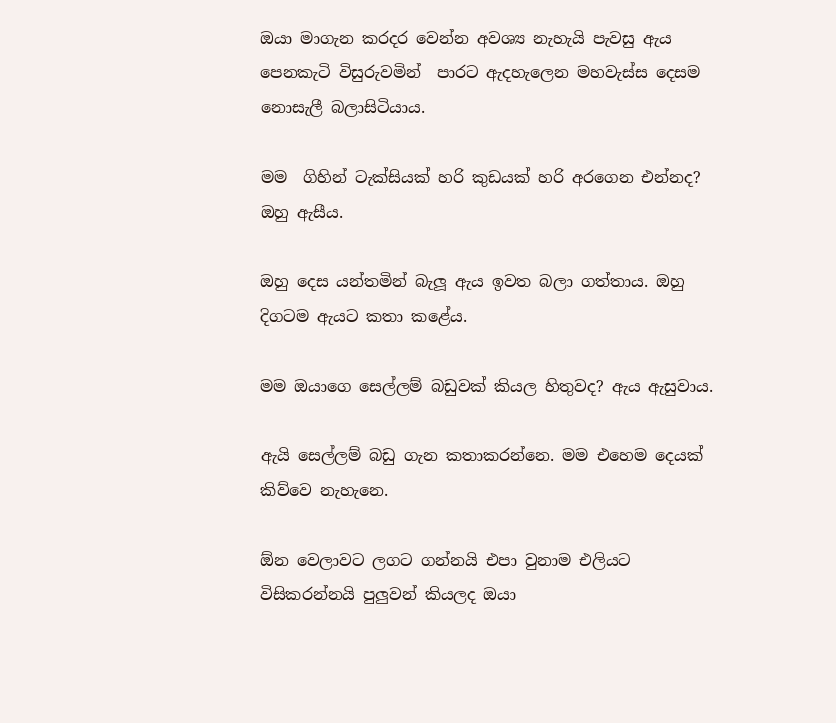ඔයා මාගැන කරදර වෙන්න අවශ්‍ය නැහැයි පැවසු ඇය පෙනකැටි විසුරුවමින්  පාරට ඇදහැලෙන මහවැස්ස දෙසම නොසැලී බලාසිටියාය.

මම  ගිහින් ටැක්සියක් හරි කුඩයක් හරි අරගෙන එන්නද?  ඔහු ඇසීය.

ඔහු දෙස යන්තමින් බැලූ ඇය ඉවත බලා ගත්තාය. ඔහු දිගටම ඇයට කතා කළේය.

මම ඔයාගෙ සෙල්ලම් බඩුවක් කියල හිතුවද? ඇය ඇසුවාය.

ඇයි සෙල්ලම් බඩු ගැන කතාකරන්නෙ. මම එහෙම දෙයක් කිව්වෙ නැහැනෙ.

ඕන වෙලාවට ලගට ගන්නයි එපා වුනාම එලියට විසිකරන්නයි පුලුවන් කියලද ඔයා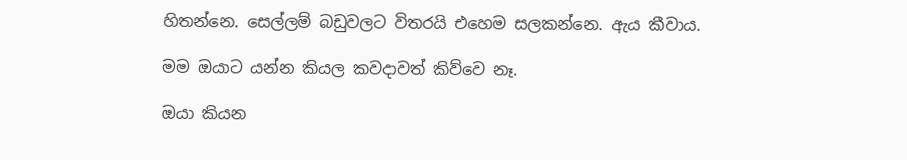හිතන්නෙ. සෙල්ලම් බඩුවලට විතරයි එහෙම සලකන්නෙ. ඇය කීවාය.

මම ඔයාට යන්න කියල කවදාවත් කිව්වෙ නෑ.

ඔයා කියන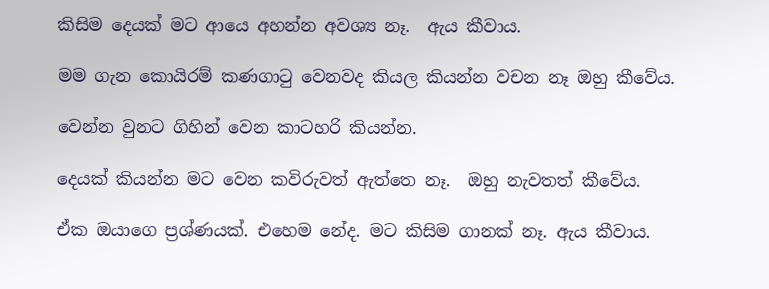කිසිම දෙයක් මට ආයෙ අහන්න අවශ්‍ය නෑ.  ඇය කීවාය.

මම ගැන කොයිරම් කණගාටු වෙනවද කියල කියන්න වචන නෑ ඔහු කීවේය.

වෙන්න වුනට ගිහින් වෙන කාටහරි කියන්න.

දෙයක් කියන්න මට වෙන කවිරුවත් ඇත්තෙ නෑ.  ඔහු නැවතත් කීවේය.

ඒක ඔයාගෙ ප්‍රශ්ණයක්. එහෙම නේද. මට කිසිම ගානක් නෑ. ඇය කීවාය.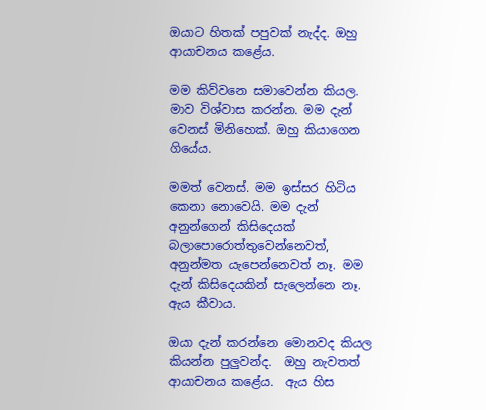ඔයාට හිතක් පපුවක් නැද්ද. ඔහු ආයාචනය කළේය.

මම කිව්වනෙ සමාවෙන්න කියල. මාව විශ්වාස කරන්න. මම දැන් වෙනස් මිනිහෙක්. ඔහු කියාගෙන ගියේය.

මමත් වෙනස්. මම ඉස්සර හිටිය කෙනා නොවෙයි. මම දැන් අනුන්ගෙන් කිසිදෙයක් බලාපොරොත්තුවෙන්නෙවත්, අනුන්මත යැපෙන්නෙවත් නෑ. මම දැන් කිසිදෙයකින් සැලෙන්නෙ නෑ. ඇය කීවාය.

ඔයා දැන් කරන්නෙ මොනවද කියල කියන්න පුලුවන්ද.  ඔහු නැවතත් ආයාචනය කළේය.  ඇය හිස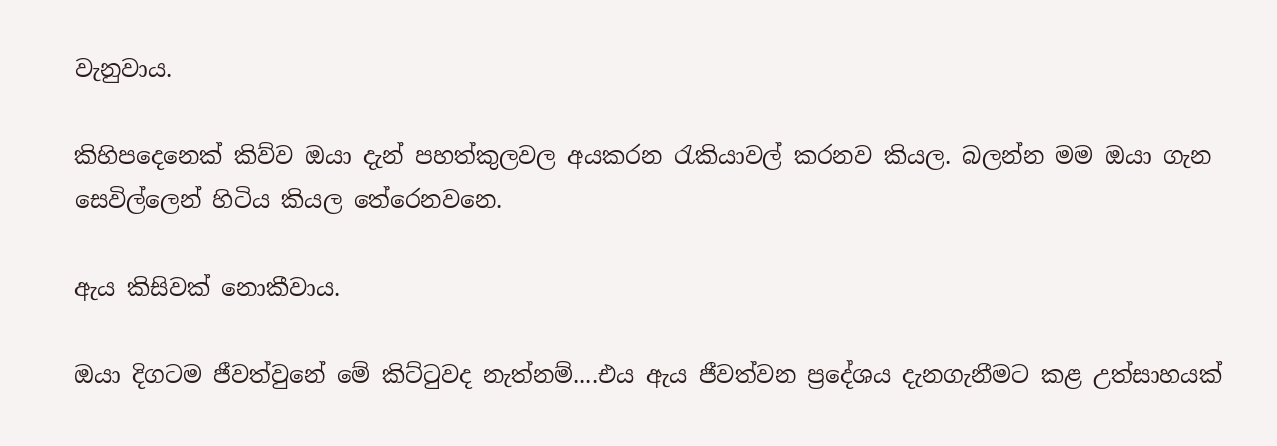වැනුවාය.

කිහිපදෙනෙක් කිව්ව ඔයා දැන් පහත්කුලවල අයකරන රැකියාවල් කරනව කියල. බලන්න මම ඔයා ගැන සෙවිල්ලෙන් හිටිය කියල තේරෙනවනෙ.

ඇය කිසිවක් නොකීවාය.

ඔයා දිගටම ජීවත්වුනේ මේ කිට්ටුවද නැත්නම්....එය ඇය ජීවත්වන ප්‍රදේශය දැනගැනීමට කළ උත්සාහයක්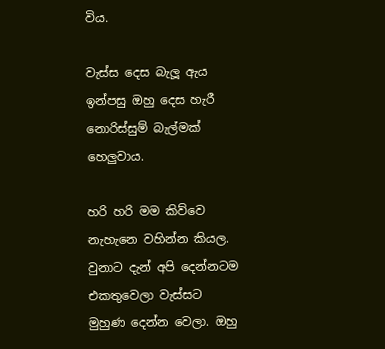විය.

වැස්ස දෙස බැලූ ඇය ඉන්පසු ඔහු දෙස හැරී නොරිස්සුම් බැල්මක් හෙලුවාය.

හරි හරි මම කිව්වෙ නැහැනෙ වහින්න කියල. වුනාට දැන් අපි දෙන්නටම එකතුවෙලා වැස්සට මුහුණ දෙන්න වෙලා. ඔහු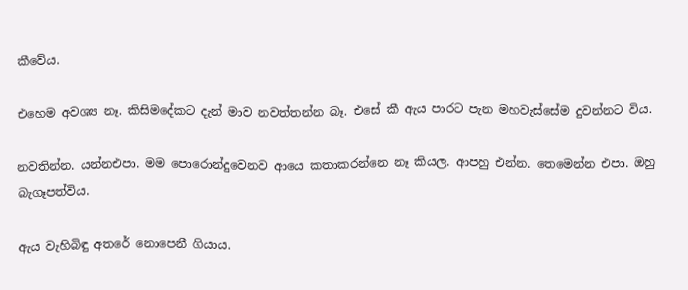කීවේය.

එහෙම අවශ්‍ය නෑ. කිසිමදේකට දැන් මාව නවත්තන්න බෑ. එසේ කී ඇය පාරට පැන මහවැස්සේම දුවන්නට විය.

නවතින්න. යන්නඑපා. මම පොරොන්දුවෙනව ආයෙ කතාකරන්නෙ නෑ කියල. ආපහු එන්න. තෙමෙන්න එපා. ඔහු බැගෑපත්විය.

ඇය වැහිබිඳු අතරේ නොපෙනී ගියාය.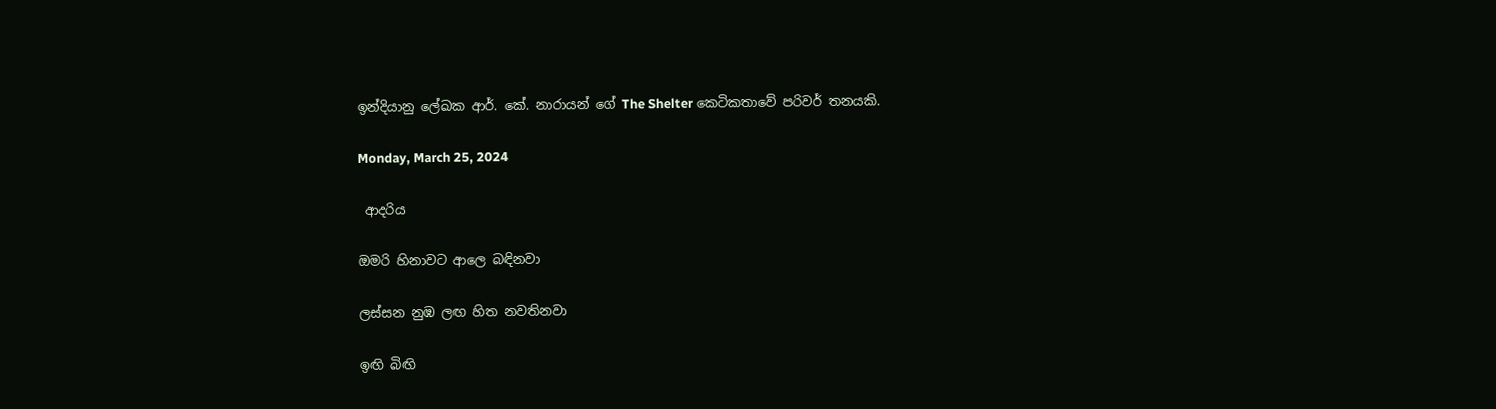ඉන්දියානු ලේඛක ආර්. කේ. නාරායන් ගේ The Shelter කෙටිකතාවේ පරිවර් තනයකි.

Monday, March 25, 2024

 ආදරිය

ඔමරි හිනාවට ආලෙ බඳිනවා

ලස්සන නුඹ ලඟ හිත නවතිනවා

ඉඟි බිඟි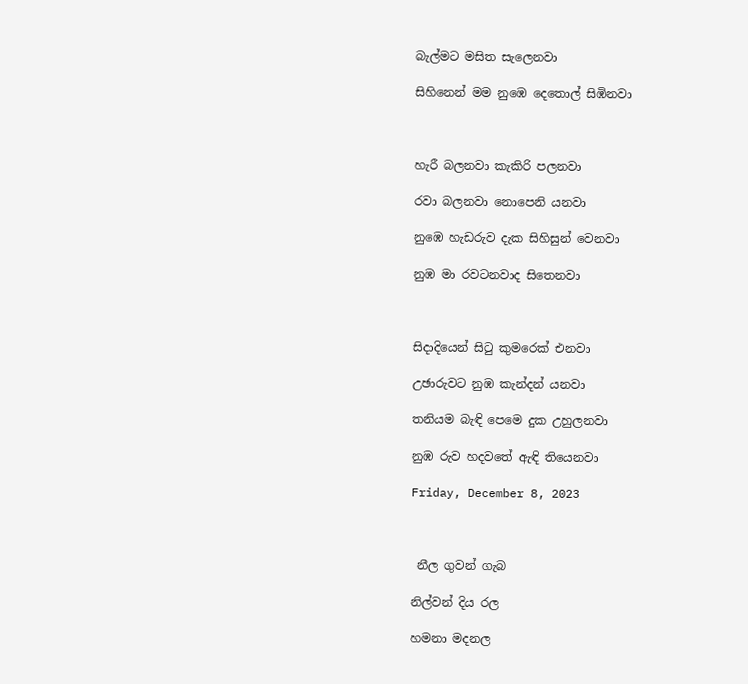බැල්මට මසිත සැලෙනවා

සිහිනෙන් මම නුඹෙ දෙතොල් සිඹිනවා



හැරී බලනවා කැකිරි පලනවා

රවා බලනවා නොපෙනි යනවා

නුඹෙ හැඩරුව දැක සිහිසුන් වෙනවා

නුඹ මා රවටනවාද සිතෙනවා



සිදාදියෙන් සිටු කුමරෙක් එනවා

උඡාරුවට නුඹ කැන්දන් යනවා

තනියම බැඳි පෙමෙ දුක උහුලනවා

නුඹ රුව හදවතේ ඇඳි තියෙනවා

Friday, December 8, 2023



 නීල ගුවන් ගැබ

නිල්වන් දිය රල

හමනා මදනල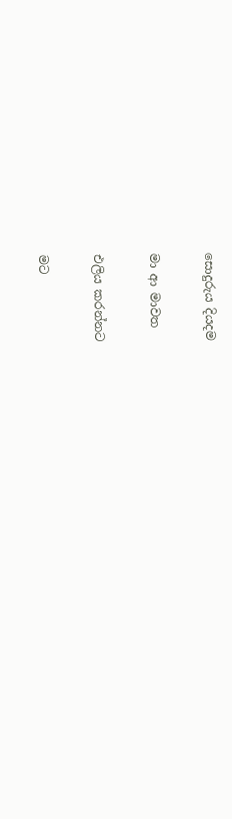සොදුරුය දියදම

මා ආ මාවත

එලිය කරන්නට

මට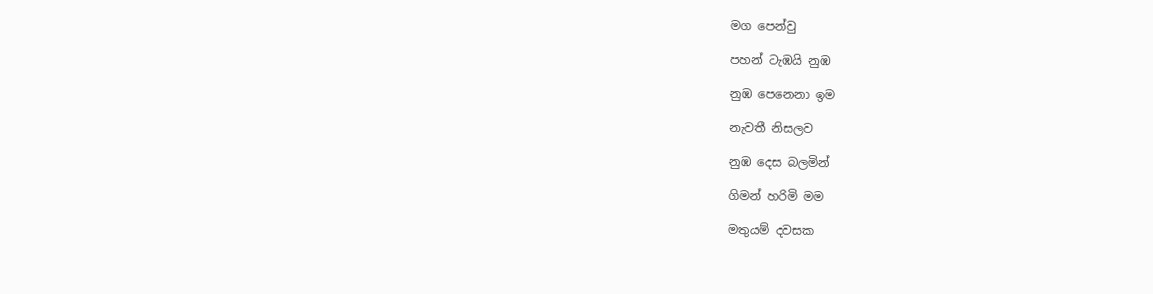මග පෙන්වු

පහන් ටැඹයි නුඹ

නුඹ පෙනෙනා ඉම

නැවතී නිසලව

නුඹ දෙස බලමින්

ගිමන් හරිමි මම

මතුයම් දවසක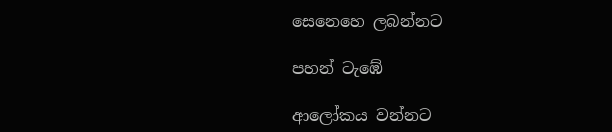සෙනෙහෙ ලබන්නට

පහන් ටැඹේ

ආලෝකය වන්නට